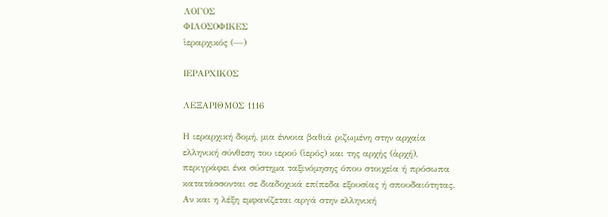ΛΟΓΟΣ
ΦΙΛΟΣΟΦΙΚΕΣ
ἱεραρχικός (—)

ΙΕΡΑΡΧΙΚΟΣ

ΛΕΞΑΡΙΘΜΟΣ 1116

Η ιεραρχική δομή, μια έννοια βαθιά ριζωμένη στην αρχαία ελληνική σύνθεση του ιερού (ἱερός) και της αρχής (ἀρχή), περιγράφει ένα σύστημα ταξινόμησης όπου στοιχεία ή πρόσωπα κατατάσσονται σε διαδοχικά επίπεδα εξουσίας ή σπουδαιότητας. Αν και η λέξη εμφανίζεται αργά στην ελληνική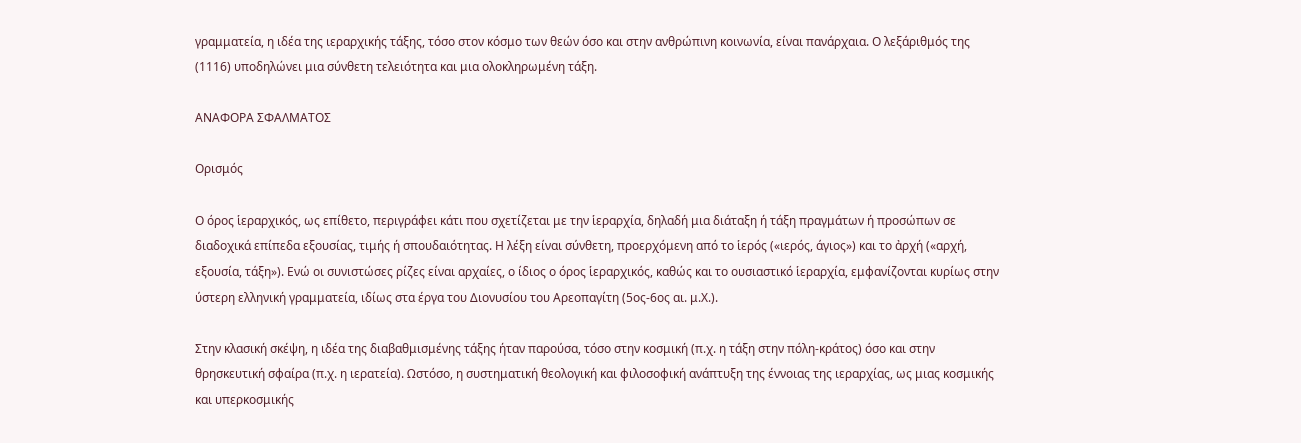γραμματεία, η ιδέα της ιεραρχικής τάξης, τόσο στον κόσμο των θεών όσο και στην ανθρώπινη κοινωνία, είναι πανάρχαια. Ο λεξάριθμός της (1116) υποδηλώνει μια σύνθετη τελειότητα και μια ολοκληρωμένη τάξη.

ΑΝΑΦΟΡΑ ΣΦΑΛΜΑΤΟΣ

Ορισμός

Ο όρος ἱεραρχικός, ως επίθετο, περιγράφει κάτι που σχετίζεται με την ἱεραρχία, δηλαδή μια διάταξη ή τάξη πραγμάτων ή προσώπων σε διαδοχικά επίπεδα εξουσίας, τιμής ή σπουδαιότητας. Η λέξη είναι σύνθετη, προερχόμενη από το ἱερός («ιερός, άγιος») και το ἀρχή («αρχή, εξουσία, τάξη»). Ενώ οι συνιστώσες ρίζες είναι αρχαίες, ο ίδιος ο όρος ἱεραρχικός, καθώς και το ουσιαστικό ἱεραρχία, εμφανίζονται κυρίως στην ύστερη ελληνική γραμματεία, ιδίως στα έργα του Διονυσίου του Αρεοπαγίτη (5ος-6ος αι. μ.Χ.).

Στην κλασική σκέψη, η ιδέα της διαβαθμισμένης τάξης ήταν παρούσα, τόσο στην κοσμική (π.χ. η τάξη στην πόλη-κράτος) όσο και στην θρησκευτική σφαίρα (π.χ. η ιερατεία). Ωστόσο, η συστηματική θεολογική και φιλοσοφική ανάπτυξη της έννοιας της ιεραρχίας, ως μιας κοσμικής και υπερκοσμικής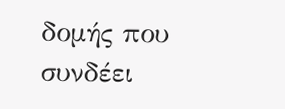δομής που συνδέει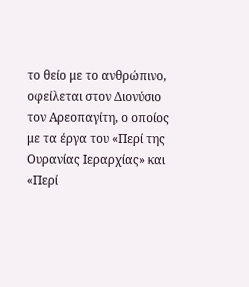το θείο με το ανθρώπινο, οφείλεται στον Διονύσιο τον Αρεοπαγίτη, ο οποίος με τα έργα του «Περί της Ουρανίας Ιεραρχίας» και «Περί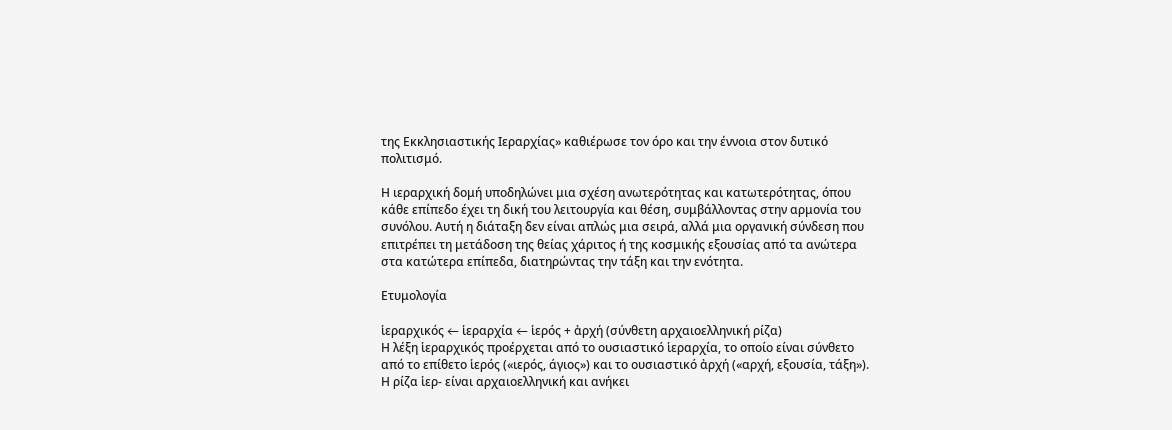της Εκκλησιαστικής Ιεραρχίας» καθιέρωσε τον όρο και την έννοια στον δυτικό πολιτισμό.

Η ιεραρχική δομή υποδηλώνει μια σχέση ανωτερότητας και κατωτερότητας, όπου κάθε επίπεδο έχει τη δική του λειτουργία και θέση, συμβάλλοντας στην αρμονία του συνόλου. Αυτή η διάταξη δεν είναι απλώς μια σειρά, αλλά μια οργανική σύνδεση που επιτρέπει τη μετάδοση της θείας χάριτος ή της κοσμικής εξουσίας από τα ανώτερα στα κατώτερα επίπεδα, διατηρώντας την τάξη και την ενότητα.

Ετυμολογία

ἱεραρχικός ← ἱεραρχία ← ἱερός + ἀρχή (σύνθετη αρχαιοελληνική ρίζα)
Η λέξη ἱεραρχικός προέρχεται από το ουσιαστικό ἱεραρχία, το οποίο είναι σύνθετο από το επίθετο ἱερός («ιερός, άγιος») και το ουσιαστικό ἀρχή («αρχή, εξουσία, τάξη»). Η ρίζα ἱερ- είναι αρχαιοελληνική και ανήκει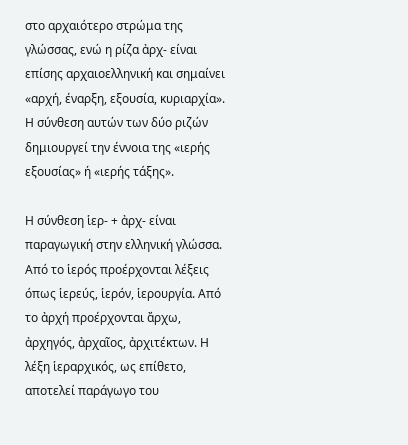στο αρχαιότερο στρώμα της γλώσσας, ενώ η ρίζα ἀρχ- είναι επίσης αρχαιοελληνική και σημαίνει «αρχή, έναρξη, εξουσία, κυριαρχία». Η σύνθεση αυτών των δύο ριζών δημιουργεί την έννοια της «ιερής εξουσίας» ή «ιερής τάξης».

Η σύνθεση ἱερ- + ἀρχ- είναι παραγωγική στην ελληνική γλώσσα. Από το ἱερός προέρχονται λέξεις όπως ἱερεύς, ἱερόν, ἱερουργία. Από το ἀρχή προέρχονται ἄρχω, ἀρχηγός, ἀρχαῖος, ἀρχιτέκτων. Η λέξη ἱεραρχικός, ως επίθετο, αποτελεί παράγωγο του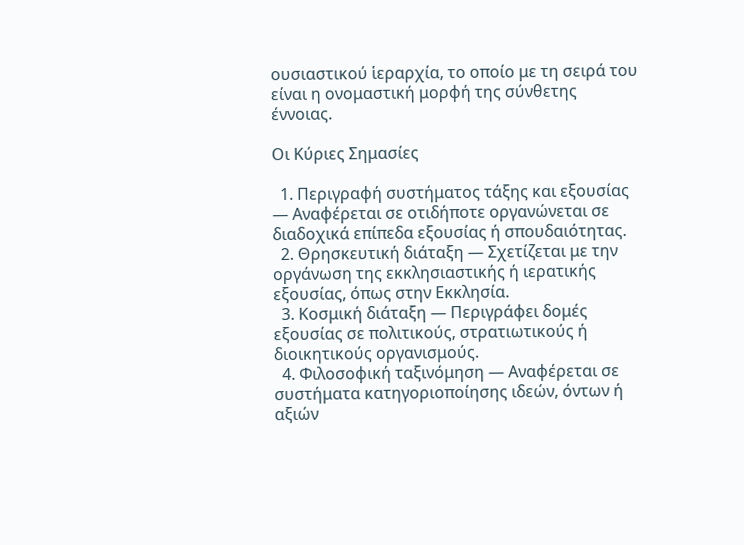ουσιαστικού ἱεραρχία, το οποίο με τη σειρά του είναι η ονομαστική μορφή της σύνθετης έννοιας.

Οι Κύριες Σημασίες

  1. Περιγραφή συστήματος τάξης και εξουσίας — Αναφέρεται σε οτιδήποτε οργανώνεται σε διαδοχικά επίπεδα εξουσίας ή σπουδαιότητας.
  2. Θρησκευτική διάταξη — Σχετίζεται με την οργάνωση της εκκλησιαστικής ή ιερατικής εξουσίας, όπως στην Εκκλησία.
  3. Κοσμική διάταξη — Περιγράφει δομές εξουσίας σε πολιτικούς, στρατιωτικούς ή διοικητικούς οργανισμούς.
  4. Φιλοσοφική ταξινόμηση — Αναφέρεται σε συστήματα κατηγοριοποίησης ιδεών, όντων ή αξιών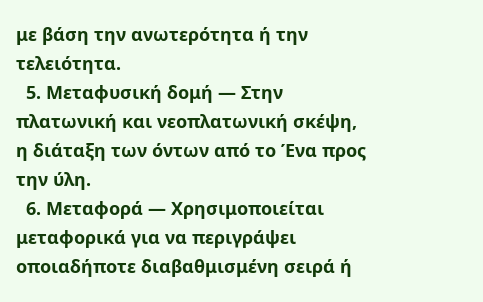με βάση την ανωτερότητα ή την τελειότητα.
  5. Μεταφυσική δομή — Στην πλατωνική και νεοπλατωνική σκέψη, η διάταξη των όντων από το Ένα προς την ύλη.
  6. Μεταφορά — Χρησιμοποιείται μεταφορικά για να περιγράψει οποιαδήποτε διαβαθμισμένη σειρά ή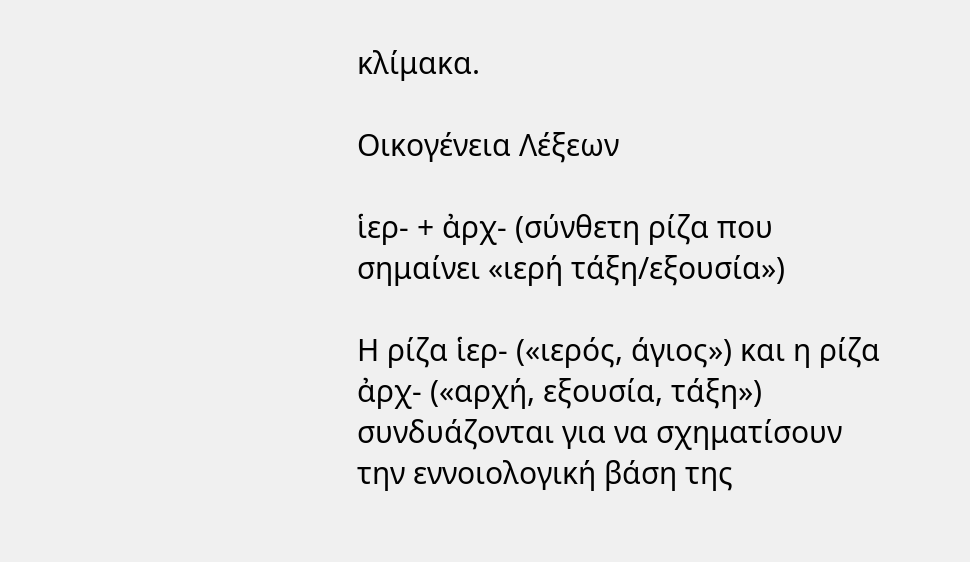κλίμακα.

Οικογένεια Λέξεων

ἱερ- + ἀρχ- (σύνθετη ρίζα που σημαίνει «ιερή τάξη/εξουσία»)

Η ρίζα ἱερ- («ιερός, άγιος») και η ρίζα ἀρχ- («αρχή, εξουσία, τάξη») συνδυάζονται για να σχηματίσουν την εννοιολογική βάση της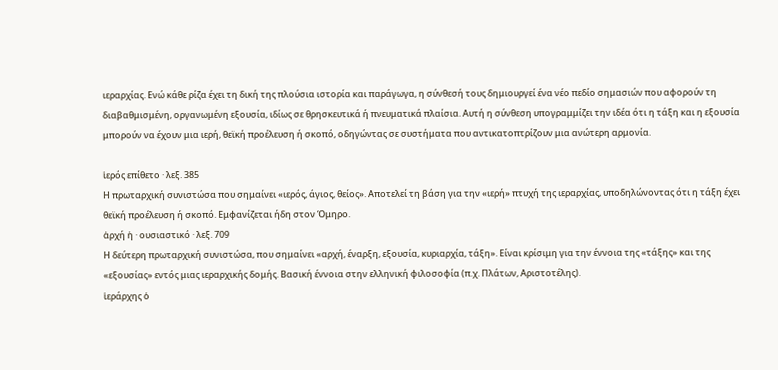ιεραρχίας. Ενώ κάθε ρίζα έχει τη δική της πλούσια ιστορία και παράγωγα, η σύνθεσή τους δημιουργεί ένα νέο πεδίο σημασιών που αφορούν τη διαβαθμισμένη, οργανωμένη εξουσία, ιδίως σε θρησκευτικά ή πνευματικά πλαίσια. Αυτή η σύνθεση υπογραμμίζει την ιδέα ότι η τάξη και η εξουσία μπορούν να έχουν μια ιερή, θεϊκή προέλευση ή σκοπό, οδηγώντας σε συστήματα που αντικατοπτρίζουν μια ανώτερη αρμονία.

ἱερός επίθετο · λεξ. 385
Η πρωταρχική συνιστώσα που σημαίνει «ιερός, άγιος, θείος». Αποτελεί τη βάση για την «ιερή» πτυχή της ιεραρχίας, υποδηλώνοντας ότι η τάξη έχει θεϊκή προέλευση ή σκοπό. Εμφανίζεται ήδη στον Όμηρο.
ἀρχή ἡ · ουσιαστικό · λεξ. 709
Η δεύτερη πρωταρχική συνιστώσα, που σημαίνει «αρχή, έναρξη, εξουσία, κυριαρχία, τάξη». Είναι κρίσιμη για την έννοια της «τάξης» και της «εξουσίας» εντός μιας ιεραρχικής δομής. Βασική έννοια στην ελληνική φιλοσοφία (π.χ. Πλάτων, Αριστοτέλης).
ἱεράρχης ὁ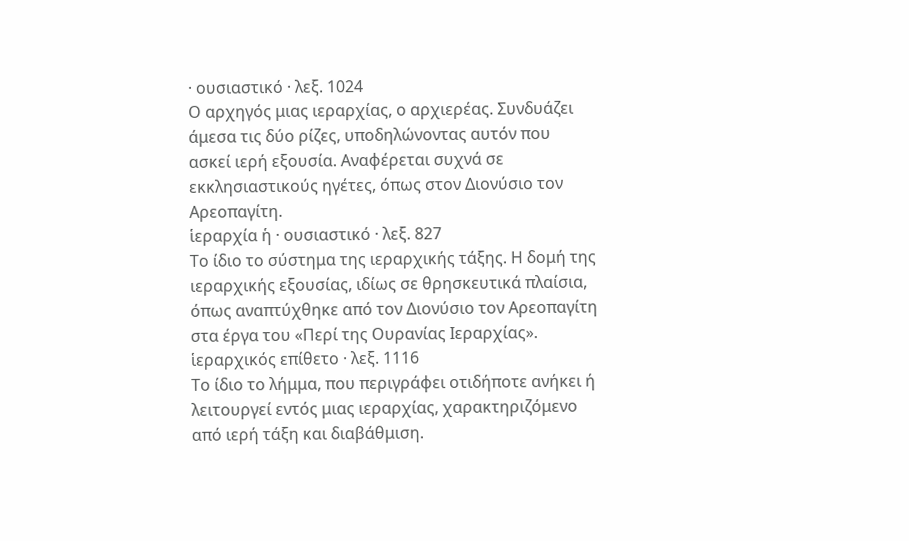· ουσιαστικό · λεξ. 1024
Ο αρχηγός μιας ιεραρχίας, ο αρχιερέας. Συνδυάζει άμεσα τις δύο ρίζες, υποδηλώνοντας αυτόν που ασκεί ιερή εξουσία. Αναφέρεται συχνά σε εκκλησιαστικούς ηγέτες, όπως στον Διονύσιο τον Αρεοπαγίτη.
ἱεραρχία ἡ · ουσιαστικό · λεξ. 827
Το ίδιο το σύστημα της ιεραρχικής τάξης. Η δομή της ιεραρχικής εξουσίας, ιδίως σε θρησκευτικά πλαίσια, όπως αναπτύχθηκε από τον Διονύσιο τον Αρεοπαγίτη στα έργα του «Περί της Ουρανίας Ιεραρχίας».
ἱεραρχικός επίθετο · λεξ. 1116
Το ίδιο το λήμμα, που περιγράφει οτιδήποτε ανήκει ή λειτουργεί εντός μιας ιεραρχίας, χαρακτηριζόμενο από ιερή τάξη και διαβάθμιση.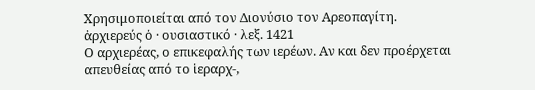Χρησιμοποιείται από τον Διονύσιο τον Αρεοπαγίτη.
ἀρχιερεύς ὁ · ουσιαστικό · λεξ. 1421
Ο αρχιερέας, ο επικεφαλής των ιερέων. Αν και δεν προέρχεται απευθείας από το ἱεραρχ-,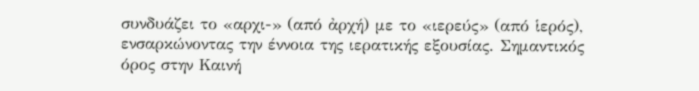συνδυάζει το «αρχι-» (από ἀρχή) με το «ιερεύς» (από ἱερός), ενσαρκώνοντας την έννοια της ιερατικής εξουσίας. Σημαντικός όρος στην Καινή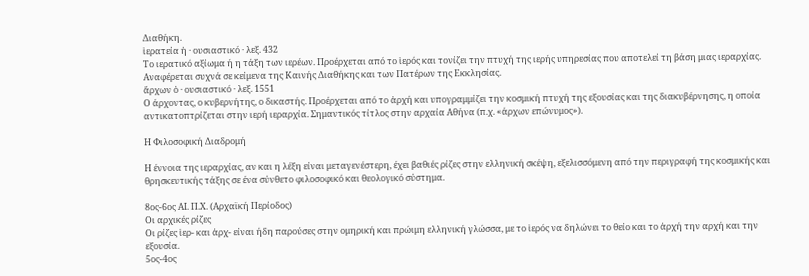Διαθήκη.
ἱερατεία ἡ · ουσιαστικό · λεξ. 432
Το ιερατικό αξίωμα ή η τάξη των ιερέων. Προέρχεται από το ἱερός και τονίζει την πτυχή της ιερής υπηρεσίας που αποτελεί τη βάση μιας ιεραρχίας. Αναφέρεται συχνά σε κείμενα της Καινής Διαθήκης και των Πατέρων της Εκκλησίας.
ἄρχων ὁ · ουσιαστικό · λεξ. 1551
Ο άρχοντας, ο κυβερνήτης, ο δικαστής. Προέρχεται από το ἀρχή και υπογραμμίζει την κοσμική πτυχή της εξουσίας και της διακυβέρνησης, η οποία αντικατοπτρίζεται στην ιερή ιεραρχία. Σημαντικός τίτλος στην αρχαία Αθήνα (π.χ. «άρχων επώνυμος»).

Η Φιλοσοφική Διαδρομή

Η έννοια της ιεραρχίας, αν και η λέξη είναι μεταγενέστερη, έχει βαθιές ρίζες στην ελληνική σκέψη, εξελισσόμενη από την περιγραφή της κοσμικής και θρησκευτικής τάξης σε ένα σύνθετο φιλοσοφικό και θεολογικό σύστημα.

8ος-6ος ΑΙ. Π.Χ. (Αρχαϊκή Περίοδος)
Οι αρχικές ρίζες
Οι ρίζες ἱερ- και ἀρχ- είναι ήδη παρούσες στην ομηρική και πρώιμη ελληνική γλώσσα, με το ἱερός να δηλώνει το θείο και το ἀρχή την αρχή και την εξουσία.
5ος-4ος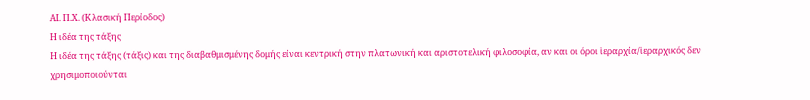ΑΙ. Π.Χ. (Κλασική Περίοδος)
Η ιδέα της τάξης
Η ιδέα της τάξης (τάξις) και της διαβαθμισμένης δομής είναι κεντρική στην πλατωνική και αριστοτελική φιλοσοφία, αν και οι όροι ἱεραρχία/ἱεραρχικός δεν χρησιμοποιούνται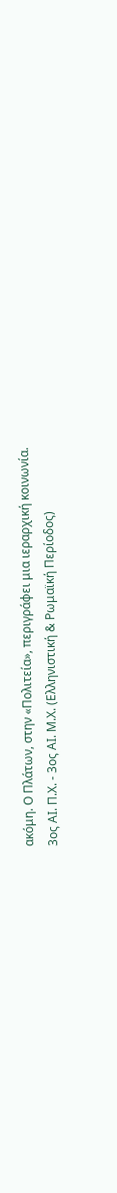ακόμη. Ο Πλάτων, στην «Πολιτεία», περιγράφει μια ιεραρχική κοινωνία.
3ος ΑΙ. Π.Χ. - 3ος ΑΙ. Μ.Χ. (Ελληνιστική & Ρωμαϊκή Περίοδος)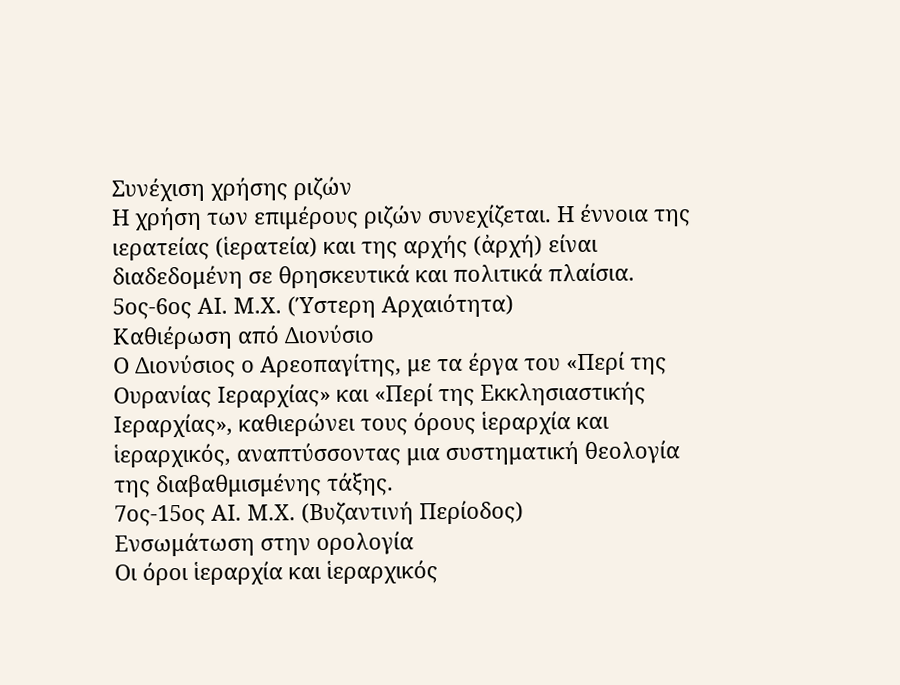Συνέχιση χρήσης ριζών
Η χρήση των επιμέρους ριζών συνεχίζεται. Η έννοια της ιερατείας (ἱερατεία) και της αρχής (ἀρχή) είναι διαδεδομένη σε θρησκευτικά και πολιτικά πλαίσια.
5ος-6ος ΑΙ. Μ.Χ. (Ύστερη Αρχαιότητα)
Καθιέρωση από Διονύσιο
Ο Διονύσιος ο Αρεοπαγίτης, με τα έργα του «Περί της Ουρανίας Ιεραρχίας» και «Περί της Εκκλησιαστικής Ιεραρχίας», καθιερώνει τους όρους ἱεραρχία και ἱεραρχικός, αναπτύσσοντας μια συστηματική θεολογία της διαβαθμισμένης τάξης.
7ος-15ος ΑΙ. Μ.Χ. (Βυζαντινή Περίοδος)
Ενσωμάτωση στην ορολογία
Οι όροι ἱεραρχία και ἱεραρχικός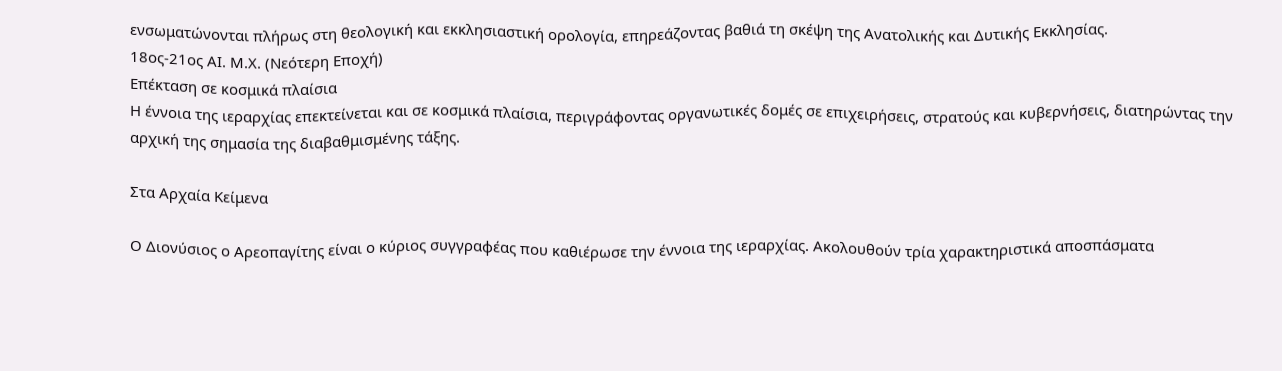ενσωματώνονται πλήρως στη θεολογική και εκκλησιαστική ορολογία, επηρεάζοντας βαθιά τη σκέψη της Ανατολικής και Δυτικής Εκκλησίας.
18ος-21ος ΑΙ. Μ.Χ. (Νεότερη Εποχή)
Επέκταση σε κοσμικά πλαίσια
Η έννοια της ιεραρχίας επεκτείνεται και σε κοσμικά πλαίσια, περιγράφοντας οργανωτικές δομές σε επιχειρήσεις, στρατούς και κυβερνήσεις, διατηρώντας την αρχική της σημασία της διαβαθμισμένης τάξης.

Στα Αρχαία Κείμενα

Ο Διονύσιος ο Αρεοπαγίτης είναι ο κύριος συγγραφέας που καθιέρωσε την έννοια της ιεραρχίας. Ακολουθούν τρία χαρακτηριστικά αποσπάσματα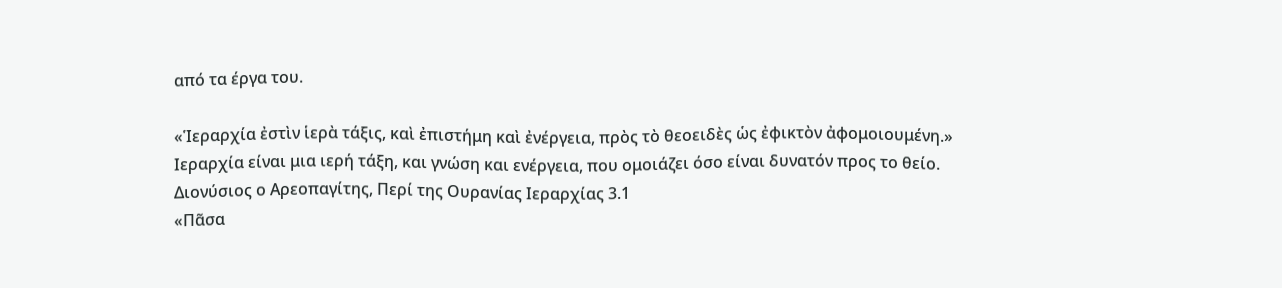από τα έργα του.

«Ἱεραρχία ἐστὶν ἱερὰ τάξις, καὶ ἐπιστήμη καὶ ἐνέργεια, πρὸς τὸ θεοειδὲς ὡς ἐφικτὸν ἀφομοιουμένη.»
Ιεραρχία είναι μια ιερή τάξη, και γνώση και ενέργεια, που ομοιάζει όσο είναι δυνατόν προς το θείο.
Διονύσιος ο Αρεοπαγίτης, Περί της Ουρανίας Ιεραρχίας 3.1
«Πᾶσα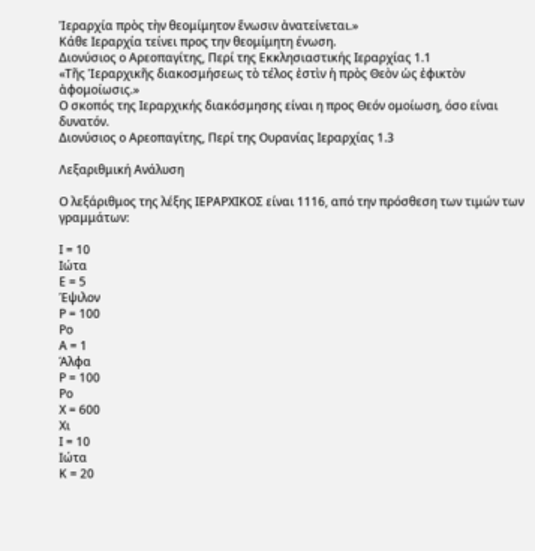Ἱεραρχία πρὸς τὴν θεομίμητον ἕνωσιν ἀνατείνεται.»
Κάθε Ιεραρχία τείνει προς την θεομίμητη ένωση.
Διονύσιος ο Αρεοπαγίτης, Περί της Εκκλησιαστικής Ιεραρχίας 1.1
«Τῆς Ἱεραρχικῆς διακοσμήσεως τὸ τέλος ἐστὶν ἡ πρὸς Θεὸν ὡς ἐφικτὸν ἀφομοίωσις.»
Ο σκοπός της Ιεραρχικής διακόσμησης είναι η προς Θεόν ομοίωση, όσο είναι δυνατόν.
Διονύσιος ο Αρεοπαγίτης, Περί της Ουρανίας Ιεραρχίας 1.3

Λεξαριθμική Ανάλυση

Ο λεξάριθμος της λέξης ΙΕΡΑΡΧΙΚΟΣ είναι 1116, από την πρόσθεση των τιμών των γραμμάτων:

Ι = 10
Ιώτα
Ε = 5
Έψιλον
Ρ = 100
Ρο
Α = 1
Άλφα
Ρ = 100
Ρο
Χ = 600
Χι
Ι = 10
Ιώτα
Κ = 20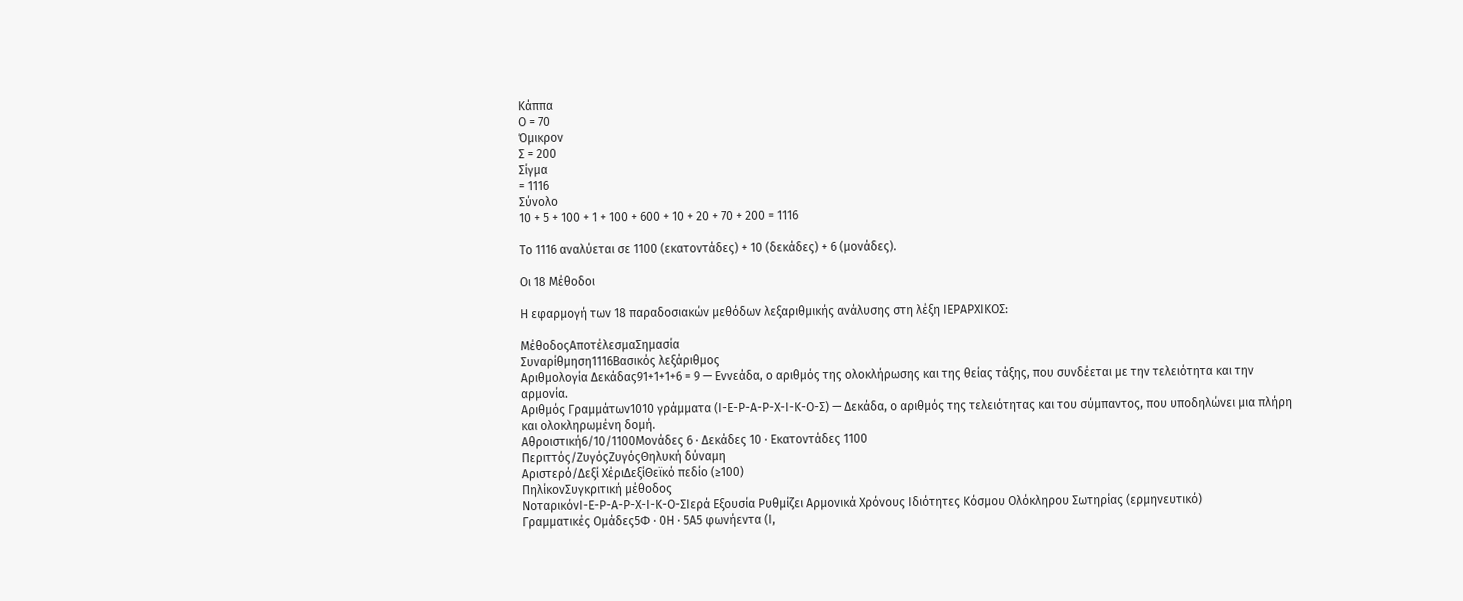Κάππα
Ο = 70
Όμικρον
Σ = 200
Σίγμα
= 1116
Σύνολο
10 + 5 + 100 + 1 + 100 + 600 + 10 + 20 + 70 + 200 = 1116

Το 1116 αναλύεται σε 1100 (εκατοντάδες) + 10 (δεκάδες) + 6 (μονάδες).

Οι 18 Μέθοδοι

Η εφαρμογή των 18 παραδοσιακών μεθόδων λεξαριθμικής ανάλυσης στη λέξη ΙΕΡΑΡΧΙΚΟΣ:

ΜέθοδοςΑποτέλεσμαΣημασία
Συναρίθμηση1116Βασικός λεξάριθμος
Αριθμολογία Δεκάδας91+1+1+6 = 9 — Εννεάδα, ο αριθμός της ολοκλήρωσης και της θείας τάξης, που συνδέεται με την τελειότητα και την αρμονία.
Αριθμός Γραμμάτων1010 γράμματα (Ι-Ε-Ρ-Α-Ρ-Χ-Ι-Κ-Ο-Σ) — Δεκάδα, ο αριθμός της τελειότητας και του σύμπαντος, που υποδηλώνει μια πλήρη και ολοκληρωμένη δομή.
Αθροιστική6/10/1100Μονάδες 6 · Δεκάδες 10 · Εκατοντάδες 1100
Περιττός/ΖυγόςΖυγόςΘηλυκή δύναμη
Αριστερό/Δεξί ΧέριΔεξίΘεϊκό πεδίο (≥100)
ΠηλίκονΣυγκριτική μέθοδος
ΝοταρικόνΙ-Ε-Ρ-Α-Ρ-Χ-Ι-Κ-Ο-ΣΙερά Εξουσία Ρυθμίζει Αρμονικά Χρόνους Ιδιότητες Κόσμου Ολόκληρου Σωτηρίας (ερμηνευτικό)
Γραμματικές Ομάδες5Φ · 0Η · 5Α5 φωνήεντα (Ι,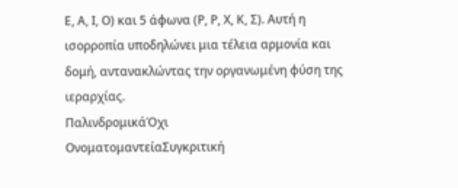Ε, Α, Ι, Ο) και 5 άφωνα (Ρ, Ρ, Χ, Κ, Σ). Αυτή η ισορροπία υποδηλώνει μια τέλεια αρμονία και δομή, αντανακλώντας την οργανωμένη φύση της ιεραρχίας.
ΠαλινδρομικάΌχι
ΟνοματομαντείαΣυγκριτική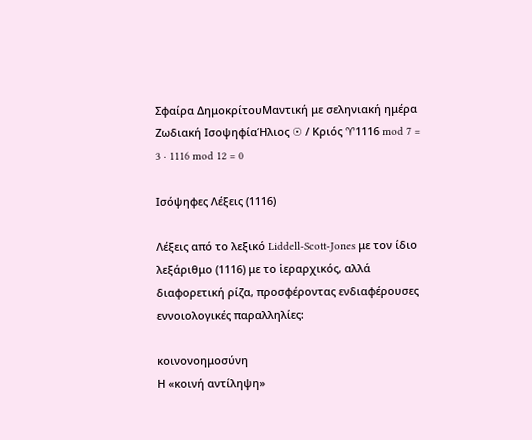Σφαίρα ΔημοκρίτουΜαντική με σεληνιακή ημέρα
Ζωδιακή ΙσοψηφίαΉλιος ☉ / Κριός ♈1116 mod 7 = 3 · 1116 mod 12 = 0

Ισόψηφες Λέξεις (1116)

Λέξεις από το λεξικό Liddell-Scott-Jones με τον ίδιο λεξάριθμο (1116) με το ἱεραρχικός, αλλά διαφορετική ρίζα, προσφέροντας ενδιαφέρουσες εννοιολογικές παραλληλίες:

κοινονοημοσύνη
Η «κοινή αντίληψη»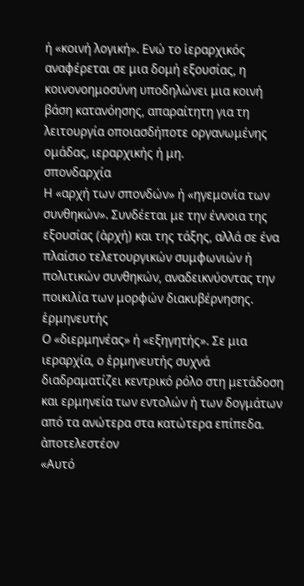ή «κοινή λογική». Ενώ το ἱεραρχικός αναφέρεται σε μια δομή εξουσίας, η κοινονοημοσύνη υποδηλώνει μια κοινή βάση κατανόησης, απαραίτητη για τη λειτουργία οποιασδήποτε οργανωμένης ομάδας, ιεραρχικής ή μη.
σπονδαρχία
Η «αρχή των σπονδών» ή «ηγεμονία των συνθηκών». Συνδέεται με την έννοια της εξουσίας (ἀρχή) και της τάξης, αλλά σε ένα πλαίσιο τελετουργικών συμφωνιών ή πολιτικών συνθηκών, αναδεικνύοντας την ποικιλία των μορφών διακυβέρνησης.
ἑρμηνευτής
Ο «διερμηνέας» ή «εξηγητής». Σε μια ιεραρχία, ο ἑρμηνευτής συχνά διαδραματίζει κεντρικό ρόλο στη μετάδοση και ερμηνεία των εντολών ή των δογμάτων από τα ανώτερα στα κατώτερα επίπεδα.
ἀποτελεστέον
«Αυτό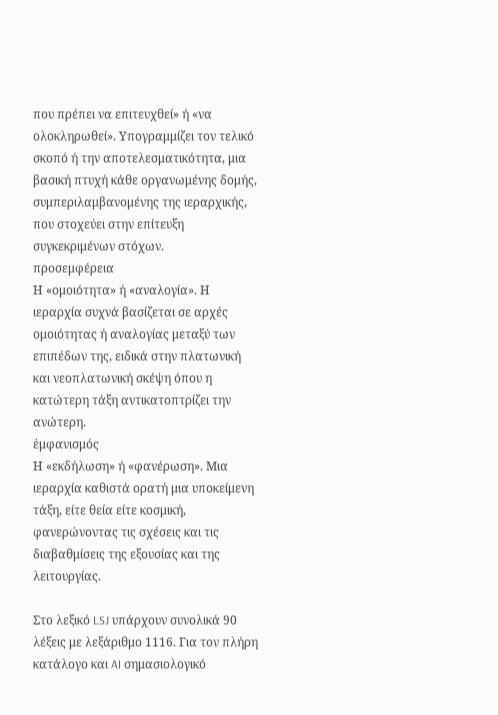που πρέπει να επιτευχθεί» ή «να ολοκληρωθεί». Υπογραμμίζει τον τελικό σκοπό ή την αποτελεσματικότητα, μια βασική πτυχή κάθε οργανωμένης δομής, συμπεριλαμβανομένης της ιεραρχικής, που στοχεύει στην επίτευξη συγκεκριμένων στόχων.
προσεμφέρεια
Η «ομοιότητα» ή «αναλογία». Η ιεραρχία συχνά βασίζεται σε αρχές ομοιότητας ή αναλογίας μεταξύ των επιπέδων της, ειδικά στην πλατωνική και νεοπλατωνική σκέψη όπου η κατώτερη τάξη αντικατοπτρίζει την ανώτερη.
ἐμφανισμός
Η «εκδήλωση» ή «φανέρωση». Μια ιεραρχία καθιστά ορατή μια υποκείμενη τάξη, είτε θεία είτε κοσμική, φανερώνοντας τις σχέσεις και τις διαβαθμίσεις της εξουσίας και της λειτουργίας.

Στο λεξικό LSJ υπάρχουν συνολικά 90 λέξεις με λεξάριθμο 1116. Για τον πλήρη κατάλογο και AI σημασιολογικό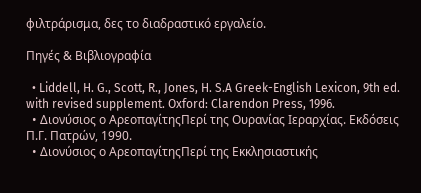φιλτράρισμα, δες το διαδραστικό εργαλείο.

Πηγές & Βιβλιογραφία

  • Liddell, H. G., Scott, R., Jones, H. S.A Greek-English Lexicon, 9th ed. with revised supplement. Oxford: Clarendon Press, 1996.
  • Διονύσιος ο ΑρεοπαγίτηςΠερί της Ουρανίας Ιεραρχίας. Εκδόσεις Π.Γ. Πατρών, 1990.
  • Διονύσιος ο ΑρεοπαγίτηςΠερί της Εκκλησιαστικής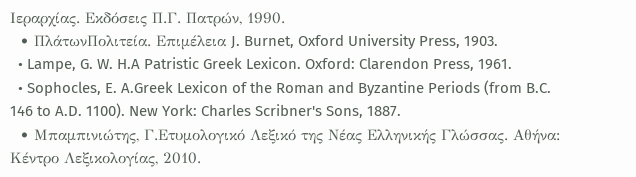Ιεραρχίας. Εκδόσεις Π.Γ. Πατρών, 1990.
  • ΠλάτωνΠολιτεία. Επιμέλεια J. Burnet, Oxford University Press, 1903.
  • Lampe, G. W. H.A Patristic Greek Lexicon. Oxford: Clarendon Press, 1961.
  • Sophocles, E. A.Greek Lexicon of the Roman and Byzantine Periods (from B.C. 146 to A.D. 1100). New York: Charles Scribner's Sons, 1887.
  • Μπαμπινιώτης, Γ.Ετυμολογικό Λεξικό της Νέας Ελληνικής Γλώσσας. Αθήνα: Κέντρο Λεξικολογίας, 2010.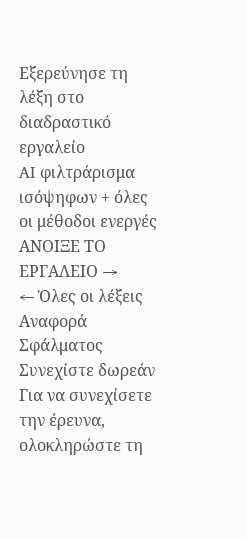Εξερεύνησε τη λέξη στο διαδραστικό εργαλείο
AI φιλτράρισμα ισόψηφων + όλες οι μέθοδοι ενεργές
ΑΝΟΙΞΕ ΤΟ ΕΡΓΑΛΕΙΟ →
← Όλες οι λέξεις
Αναφορά Σφάλματος
Συνεχίστε δωρεάν
Για να συνεχίσετε την έρευνα, ολοκληρώστε τη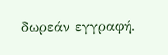δωρεάν εγγραφή.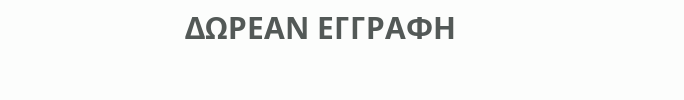ΔΩΡΕΑΝ ΕΓΓΡΑΦΗ